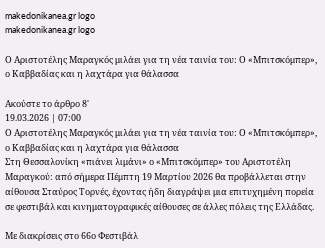makedonikanea.gr logo
makedonikanea.gr logo

Ο Αριστοτέλης Μαραγκός μιλάει για τη νέα ταινία του: Ο «Μπιτσκόμπερ», ο Καββαδίας και η λαχτάρα για θάλασσα

Ακούστε το άρθρο 8'
19.03.2026 | 07:00
Ο Αριστοτέλης Μαραγκός μιλάει για τη νέα ταινία του: Ο «Μπιτσκόμπερ», ο Καββαδίας και η λαχτάρα για θάλασσα
Στη Θεσσαλονίκη «πιάνει λιμάνι» ο «Μπιτσκόμπερ» του Αριστοτέλη Μαραγκού: από σήμερα Πέμπτη 19 Μαρτίου 2026 θα προβάλλεται στην αίθουσα Σταύρος Τορνές, έχοντας ήδη διαγράψει μια επιτυχημένη πορεία σε φεστιβάλ και κινηματογραφικές αίθουσες σε άλλες πόλεις της Ελλάδας.

Με διακρίσεις στο 66ο Φεστιβάλ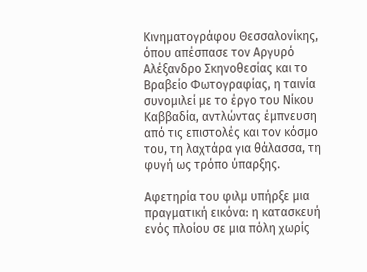Κινηματογράφου Θεσσαλονίκης, όπου απέσπασε τον Αργυρό Αλέξανδρο Σκηνοθεσίας και το Βραβείο Φωτογραφίας, η ταινία συνομιλεί με το έργο του Νίκου Καββαδία, αντλώντας έμπνευση από τις επιστολές και τον κόσμο του, τη λαχτάρα για θάλασσα, τη φυγή ως τρόπο ύπαρξης.

Αφετηρία του φιλμ υπήρξε μια πραγματική εικόνα: η κατασκευή ενός πλοίου σε μια πόλη χωρίς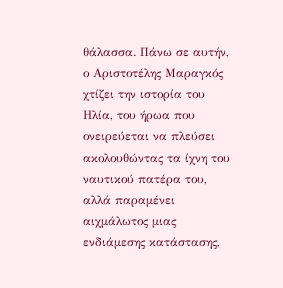θάλασσα. Πάνω σε αυτήν, ο Αριστοτέλης Μαραγκός χτίζει την ιστορία του Ηλία, του ήρωα που ονειρεύεται να πλεύσει ακολουθώντας τα ίχνη του ναυτικού πατέρα του, αλλά παραμένει αιχμάλωτος μιας ενδιάμεσης κατάστασης,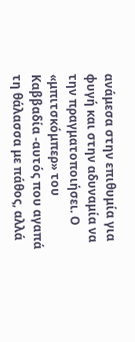ανάμεσα στην επιθυμία για φυγή και στην αδυναμία να την πραγματοποιήσει. Ο «μπιτσκόμπερ» του Καββαδία -αυτός που αγαπά τη θάλασσα με πάθος, αλλά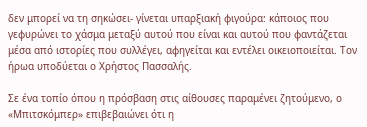δεν μπορεί να τη σηκώσει- γίνεται υπαρξιακή φιγούρα: κάποιος που γεφυρώνει το χάσμα μεταξύ αυτού που είναι και αυτού που φαντάζεται μέσα από ιστορίες που συλλέγει, αφηγείται και εντέλει οικειοποιείται. Τον ήρωα υποδύεται ο Χρήστος Πασσαλής.

Σε ένα τοπίο όπου η πρόσβαση στις αίθουσες παραμένει ζητούμενο, ο «Μπιτσκόμπερ» επιβεβαιώνει ότι η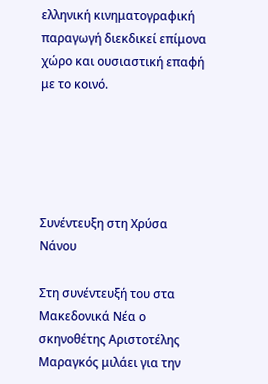ελληνική κινηματογραφική παραγωγή διεκδικεί επίμονα χώρο και ουσιαστική επαφή με το κοινό.





Συνέντευξη στη Χρύσα Νάνου

Στη συνέντευξή του στα Μακεδονικά Νέα ο σκηνοθέτης Αριστοτέλης Μαραγκός μιλάει για την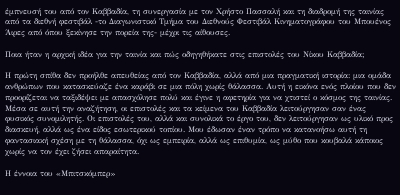έμπνευσή του από τον Καββαδία, τη συνεργασία με τον Χρήστο Πασσαλή και τη διαδρομή της ταινίας από τα διεθνή φεστιβάλ -το Διαγωνιστικό Τμήμα του Διεθνούς Φεστιβάλ Κινηματογράφου του Μπουένος Άιρες από όπου ξεκίνησε την πορεία της- μέχρι τις αίθουσες.

Ποια ήταν η αρχική ιδέα για την ταινία και πώς οδηγηθήκατε στις επιστολές του Νίκου Καββαδία;

Η πρώτη σπίθα δεν προήλθε απευθείας από τον Καββαδία, αλλά από μια πραγματική ιστορία: μια ομάδα ανθρώπων που κατασκεύαζε ένα καράβι σε μια πόλη χωρίς θάλασσα. Αυτή η εικόνα ενός πλοίου που δεν προορίζεται να ταξιδέψει με απασχόλησε πολύ και έγινε η αφετηρία για να χτιστεί ο κόσμος της ταινίας. Μέσα σε αυτή την αναζήτηση, οι επιστολές και τα κείμενα του Καββαδία λειτούργησαν σαν ένας φυσικός συνομιλητής. Οι επιστολές του, αλλά και συνολικά το έργο του, δεν λειτούργησαν ως υλικό προς διασκευή, αλλά ως ένα είδος εσωτερικού τοπίου. Μου έδωσαν έναν τρόπο να κατανοήσω αυτή τη φαντασιακή σχέση με τη θάλασσα, όχι ως εμπειρία, αλλά ως επιθυμία, ως μύθο που κουβαλά κάποιος χωρίς να τον έχει ζήσει απαραίτητα.

Η έννοια του «Μπιτσκόμπερ»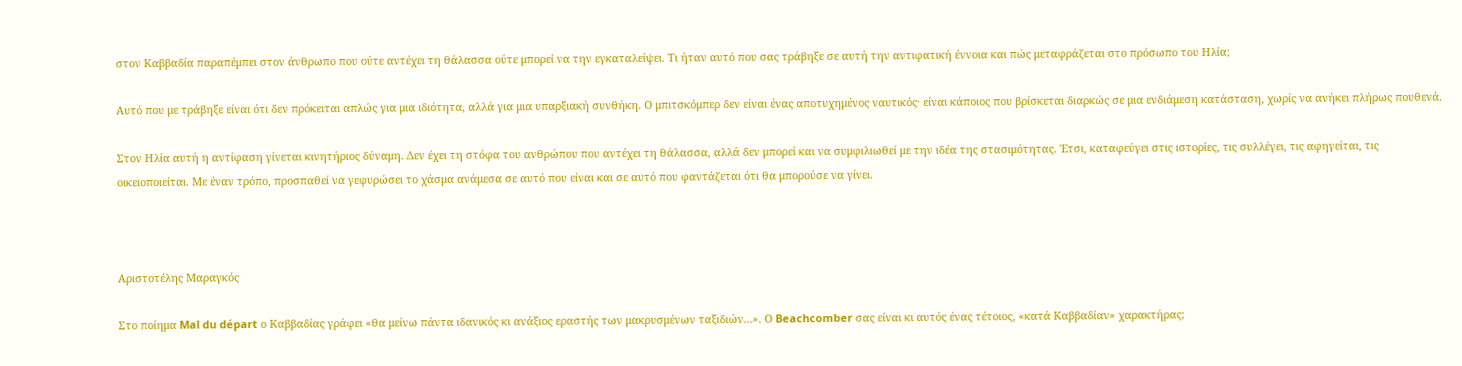στον Καββαδία παραπέμπει στον άνθρωπο που ούτε αντέχει τη θάλασσα ούτε μπορεί να την εγκαταλείψει. Τι ήταν αυτό που σας τράβηξε σε αυτή την αντιφατική έννοια και πώς μεταφράζεται στο πρόσωπο του Ηλία;

Αυτό που με τράβηξε είναι ότι δεν πρόκειται απλώς για μια ιδιότητα, αλλά για μια υπαρξιακή συνθήκη. Ο μπιτσκόμπερ δεν είναι ένας αποτυχημένος ναυτικός· είναι κάποιος που βρίσκεται διαρκώς σε μια ενδιάμεση κατάσταση, χωρίς να ανήκει πλήρως πουθενά.

Στον Ηλία αυτή η αντίφαση γίνεται κινητήριος δύναμη. Δεν έχει τη στόφα του ανθρώπου που αντέχει τη θάλασσα, αλλά δεν μπορεί και να συμφιλιωθεί με την ιδέα της στασιμότητας. Έτσι, καταφεύγει στις ιστορίες, τις συλλέγει, τις αφηγείται, τις οικειοποιείται. Με έναν τρόπο, προσπαθεί να γεφυρώσει το χάσμα ανάμεσα σε αυτό που είναι και σε αυτό που φαντάζεται ότι θα μπορούσε να γίνει.



Αριστοτέλης Μαραγκός

Στο ποίημα Mal du départ ο Καββαδίας γράφει «θα μείνω πάντα ιδανικός κι ανάξιος εραστής των μακρυσμένων ταξιδιών…». Ο Beachcomber σας είναι κι αυτός ένας τέτοιος, «κατά Καββαδίαν» χαρακτήρας;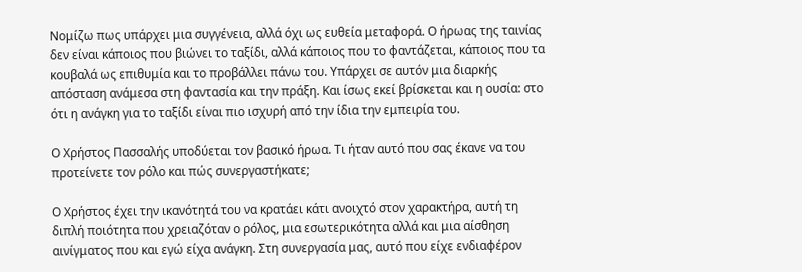Νομίζω πως υπάρχει μια συγγένεια, αλλά όχι ως ευθεία μεταφορά. Ο ήρωας της ταινίας δεν είναι κάποιος που βιώνει το ταξίδι, αλλά κάποιος που το φαντάζεται, κάποιος που τα κουβαλά ως επιθυμία και το προβάλλει πάνω του. Υπάρχει σε αυτόν μια διαρκής απόσταση ανάμεσα στη φαντασία και την πράξη. Και ίσως εκεί βρίσκεται και η ουσία: στο ότι η ανάγκη για το ταξίδι είναι πιο ισχυρή από την ίδια την εμπειρία του.

Ο Χρήστος Πασσαλής υποδύεται τον βασικό ήρωα. Τι ήταν αυτό που σας έκανε να του προτείνετε τον ρόλο και πώς συνεργαστήκατε;

Ο Χρήστος έχει την ικανότητά του να κρατάει κάτι ανοιχτό στον χαρακτήρα, αυτή τη διπλή ποιότητα που χρειαζόταν ο ρόλος, μια εσωτερικότητα αλλά και μια αίσθηση αινίγματος που και εγώ είχα ανάγκη. Στη συνεργασία μας, αυτό που είχε ενδιαφέρον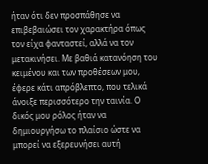ήταν ότι δεν προσπάθησε να επιβεβαιώσει τον χαρακτήρα όπως τον είχα φανταστεί, αλλά να τον μετακινήσει. Με βαθιά κατανόηση του κειμένου και των προθέσεων μου, έφερε κάτι απρόβλεπτο, που τελικά άνοιξε περισσότερο την ταινία. Ο δικός μου ρόλος ήταν να δημιουργήσω το πλαίσιο ώστε να μπορεί να εξερευνήσει αυτή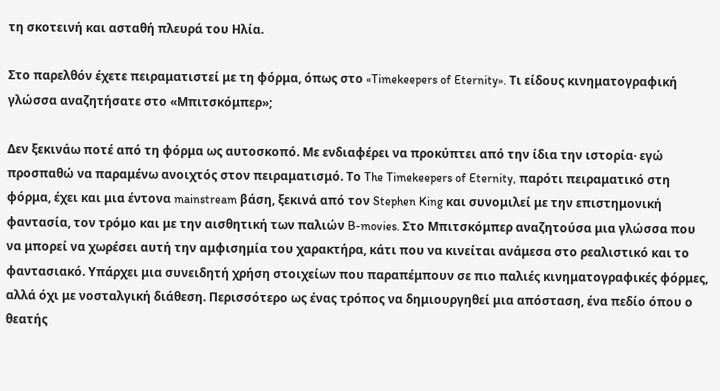τη σκοτεινή και ασταθή πλευρά του Ηλία.

Στο παρελθόν έχετε πειραματιστεί με τη φόρμα, όπως στο «Timekeepers of Eternity». Τι είδους κινηματογραφική γλώσσα αναζητήσατε στο «Μπιτσκόμπερ»;

Δεν ξεκινάω ποτέ από τη φόρμα ως αυτοσκοπό. Με ενδιαφέρει να προκύπτει από την ίδια την ιστορία· εγώ προσπαθώ να παραμένω ανοιχτός στον πειραματισμό. Το The Timekeepers of Eternity, παρότι πειραματικό στη φόρμα, έχει και μια έντονα mainstream βάση, ξεκινά από τον Stephen King και συνομιλεί με την επιστημονική φαντασία, τον τρόμο και με την αισθητική των παλιών B-movies. Στο Μπιτσκόμπερ αναζητούσα μια γλώσσα που να μπορεί να χωρέσει αυτή την αμφισημία του χαρακτήρα, κάτι που να κινείται ανάμεσα στο ρεαλιστικό και το φαντασιακό. Υπάρχει μια συνειδητή χρήση στοιχείων που παραπέμπουν σε πιο παλιές κινηματογραφικές φόρμες, αλλά όχι με νοσταλγική διάθεση. Περισσότερο ως ένας τρόπος να δημιουργηθεί μια απόσταση, ένα πεδίο όπου ο θεατής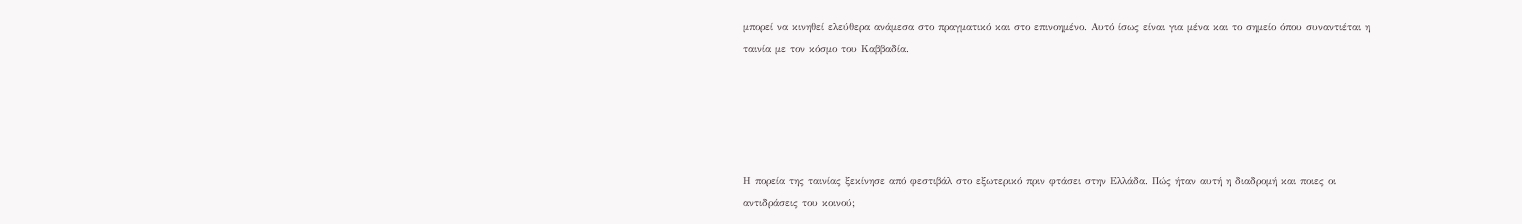μπορεί να κινηθεί ελεύθερα ανάμεσα στο πραγματικό και στο επινοημένο. Αυτό ίσως είναι για μένα και το σημείο όπου συναντιέται η ταινία με τον κόσμο του Καββαδία.





Η πορεία της ταινίας ξεκίνησε από φεστιβάλ στο εξωτερικό πριν φτάσει στην Ελλάδα. Πώς ήταν αυτή η διαδρομή και ποιες οι αντιδράσεις του κοινού;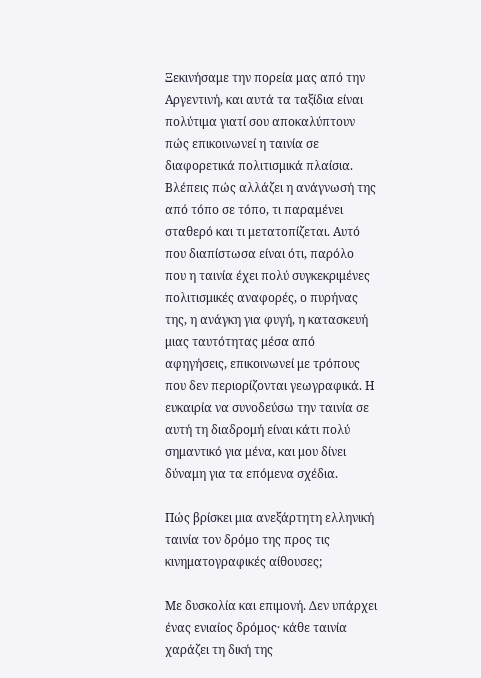Ξεκινήσαμε την πορεία μας από την Αργεντινή, και αυτά τα ταξίδια είναι πολύτιμα γιατί σου αποκαλύπτουν πώς επικοινωνεί η ταινία σε διαφορετικά πολιτισμικά πλαίσια. Βλέπεις πώς αλλάζει η ανάγνωσή της από τόπο σε τόπο, τι παραμένει σταθερό και τι μετατοπίζεται. Αυτό που διαπίστωσα είναι ότι, παρόλο που η ταινία έχει πολύ συγκεκριμένες πολιτισμικές αναφορές, ο πυρήνας της, η ανάγκη για φυγή, η κατασκευή μιας ταυτότητας μέσα από αφηγήσεις, επικοινωνεί με τρόπους που δεν περιορίζονται γεωγραφικά. Η ευκαιρία να συνοδεύσω την ταινία σε αυτή τη διαδρομή είναι κάτι πολύ σημαντικό για μένα, και μου δίνει δύναμη για τα επόμενα σχέδια.

Πώς βρίσκει μια ανεξάρτητη ελληνική ταινία τον δρόμο της προς τις κινηματογραφικές αίθουσες;

Με δυσκολία και επιμονή. Δεν υπάρχει ένας ενιαίος δρόμος· κάθε ταινία χαράζει τη δική της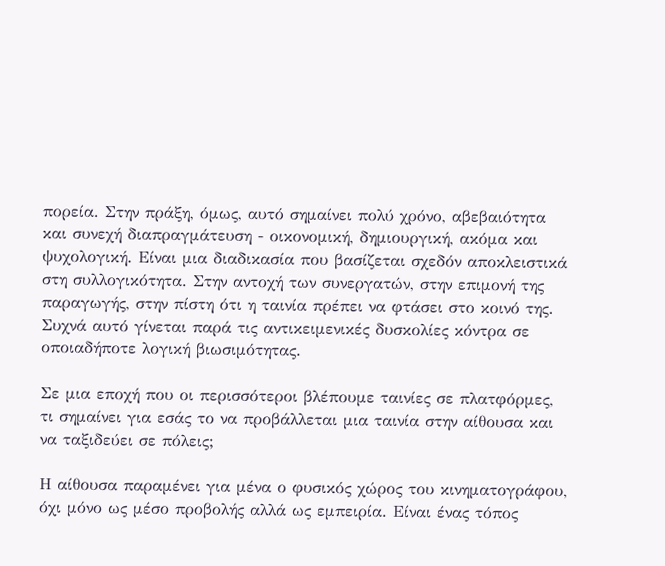πορεία. Στην πράξη, όμως, αυτό σημαίνει πολύ χρόνο, αβεβαιότητα και συνεχή διαπραγμάτευση - οικονομική, δημιουργική, ακόμα και ψυχολογική. Είναι μια διαδικασία που βασίζεται σχεδόν αποκλειστικά στη συλλογικότητα. Στην αντοχή των συνεργατών, στην επιμονή της παραγωγής, στην πίστη ότι η ταινία πρέπει να φτάσει στο κοινό της. Συχνά αυτό γίνεται παρά τις αντικειμενικές δυσκολίες κόντρα σε οποιαδήποτε λογική βιωσιμότητας.

Σε μια εποχή που οι περισσότεροι βλέπουμε ταινίες σε πλατφόρμες, τι σημαίνει για εσάς το να προβάλλεται μια ταινία στην αίθουσα και να ταξιδεύει σε πόλεις;

Η αίθουσα παραμένει για μένα ο φυσικός χώρος του κινηματογράφου, όχι μόνο ως μέσο προβολής αλλά ως εμπειρία. Είναι ένας τόπος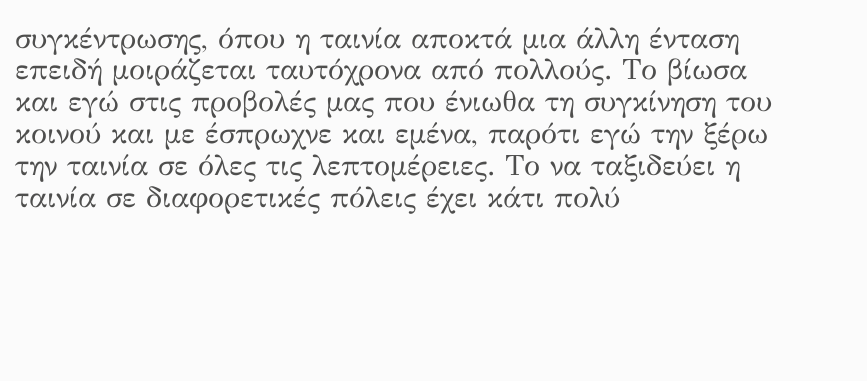συγκέντρωσης, όπου η ταινία αποκτά μια άλλη ένταση επειδή μοιράζεται ταυτόχρονα από πολλούς. Το βίωσα και εγώ στις προβολές μας που ένιωθα τη συγκίνηση του κοινού και με έσπρωχνε και εμένα, παρότι εγώ την ξέρω την ταινία σε όλες τις λεπτομέρειες. Το να ταξιδεύει η ταινία σε διαφορετικές πόλεις έχει κάτι πολύ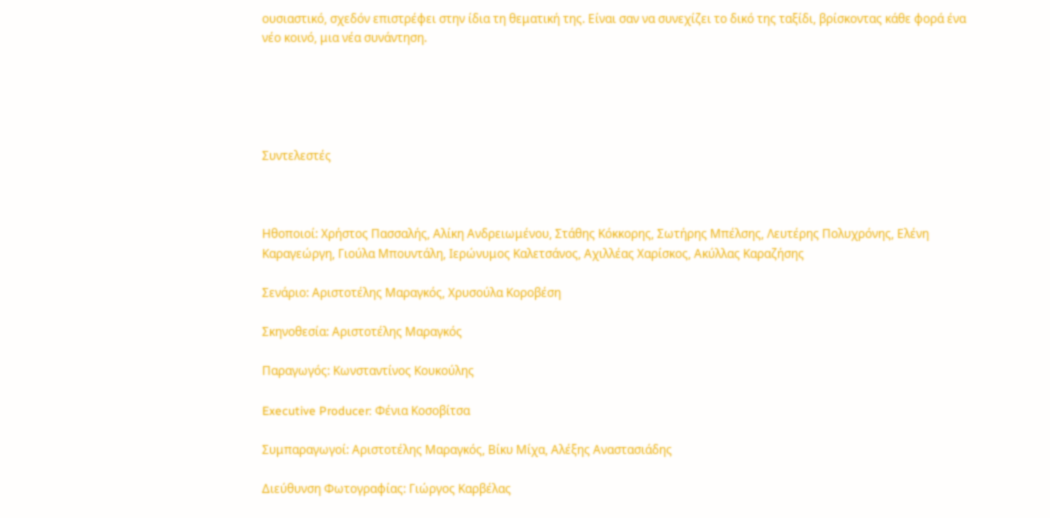ουσιαστικό, σχεδόν επιστρέφει στην ίδια τη θεματική της. Είναι σαν να συνεχίζει το δικό της ταξίδι, βρίσκοντας κάθε φορά ένα νέο κοινό, μια νέα συνάντηση.





Συντελεστές



Ηθοποιοί: Χρήστος Πασσαλής, Αλίκη Ανδρειωμένου, Στάθης Κόκκορης, Σωτήρης Μπέλσης, Λευτέρης Πολυχρόνης, Ελένη Καραγεώργη, Γιούλα Μπουντάλη, Ιερώνυμος Καλετσάνος, Αχιλλέας Χαρίσκος, Ακύλλας Καραζήσης

Σενάριο: Αριστοτέλης Μαραγκός, Χρυσούλα Κοροβέση

Σκηνοθεσία: Αριστοτέλης Μαραγκός

Παραγωγός: Κωνσταντίνος Κουκούλης

Executive Producer: Φένια Κοσοβίτσα

Συμπαραγωγοί: Αριστοτέλης Μαραγκός, Βίκυ Μίχα, Αλέξης Αναστασιάδης

Διεύθυνση Φωτογραφίας: Γιώργος Καρβέλας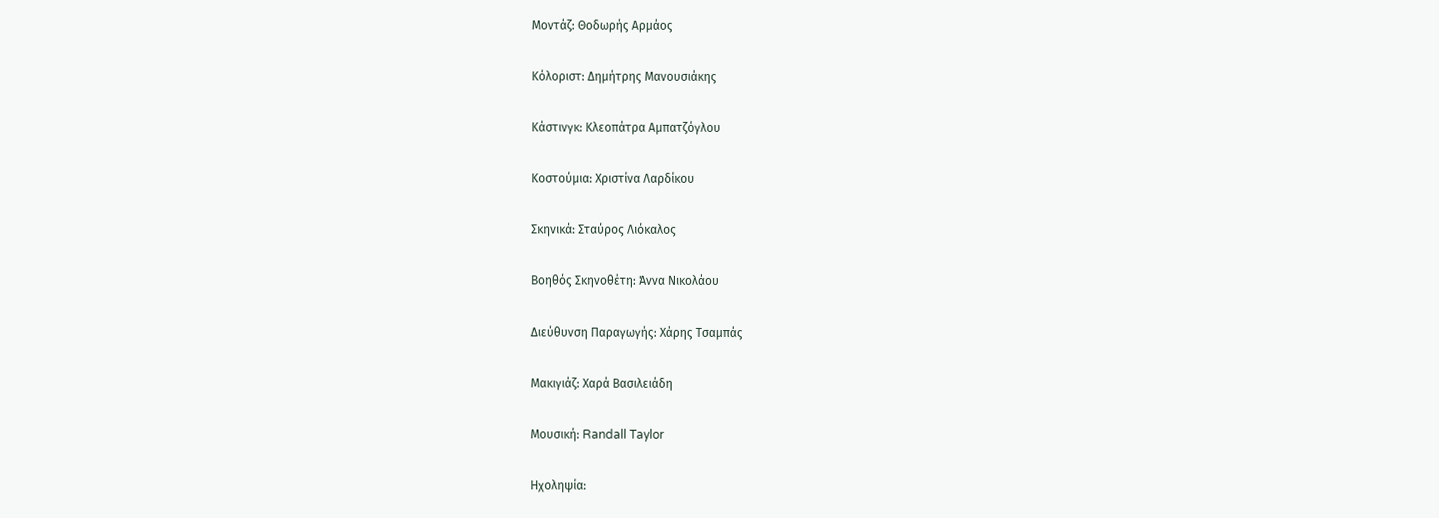Μοντάζ: Θοδωρής Αρμάος

Κόλοριστ: Δημήτρης Μανουσιάκης

Κάστινγκ: Κλεοπάτρα Αμπατζόγλου

Κοστούμια: Χριστίνα Λαρδίκου

Σκηνικά: Σταύρος Λιόκαλος

Βοηθός Σκηνοθέτη: Άννα Νικολάου

Διεύθυνση Παραγωγής: Χάρης Τσαμπάς

Μακιγιάζ: Χαρά Βασιλειάδη

Μουσική: Randall Taylor

Ηχοληψία: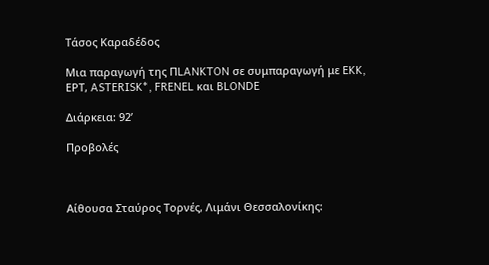Τάσος Καραδέδος

Μια παραγωγή της ΠLANKTON σε συμπαραγωγή με EKK, ΕΡΤ, ASTERISK*, FRENEL και BLONDE

Διάρκεια: 92’

Προβολές



Αίθουσα Σταύρος Τορνές, Λιμάνι Θεσσαλονίκης: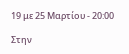19 με 25 Μαρτίου - 20:00

Στην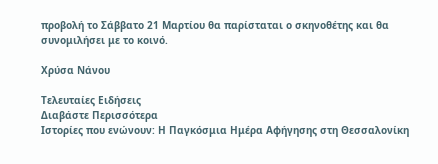προβολή το Σάββατο 21 Μαρτίου θα παρίσταται ο σκηνοθέτης και θα συνομιλήσει με το κοινό.

Χρύσα Νάνου

Tελευταίες Ειδήσεις
Διαβάστε Περισσότερα
Ιστορίες που ενώνουν: Η Παγκόσμια Ημέρα Αφήγησης στη Θεσσαλονίκη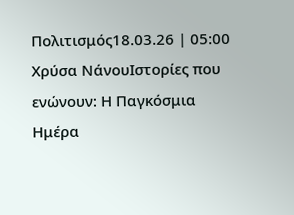Πολιτισμός18.03.26 | 05:00
Χρύσα ΝάνουΙστορίες που ενώνουν: Η Παγκόσμια Ημέρα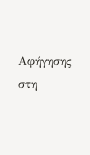Αφήγησης στη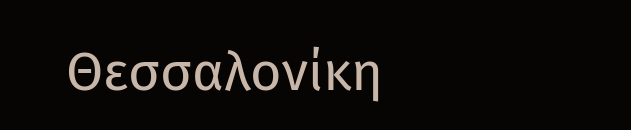Θεσσαλονίκη